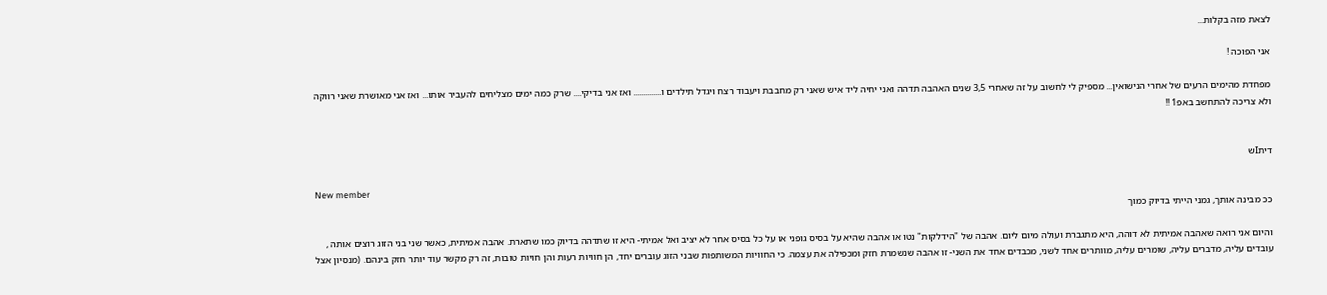לצאת מזה בקלות...

אני הפוכה !

מפחדת מהימים הרעים של אחרי הנישואין... מספיק לי לחשוב על זה שאחרי 3,5 שנים האהבה תדהה ואני יחיה ליד איש שאני רק מחבבת ויעבוד רצח ויגדל תילדים ו.............. ואז אני בדיקי.... שרק כמה ימים מצליחים להעביר אותו... ואז אני מאושרת שאני רווקה ולא צריכה להתחשב באפ1 !!


דיתIש

New member
ככ מבינה אותך, גמני הייתי בדיוק כמוך

והיום אני רואה שאהבה אמיתית לא דוהה, היא מתגברת ועולה מיום ליום. אהבה של "הידלקות" נטו או אהבה שהיא על בסיס גופני או על כל בסיס אחר לא יציב ואל אמיתי- היא זו שתדהה בדיוק כמו שתארת. אהבה אמיתית, כאשר שני בני הזוג רוצים אותה , עובדים עליה, מדברים עליה, שומרים עליה, מוותרים אחד לשני, מכבדים אחד את השני- זו אהבה שנשמרת חזק ומכפילה את עצמה. כי החוויות המשותפות שבני הזוג עוברים יחד, הן חוויות רעות והן חויות טובות, זה רק מקשר עוד יותר חזק בינהם. (מנסיון אצל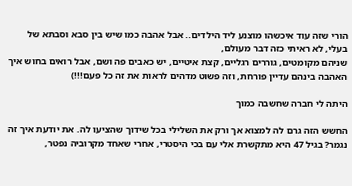הורי שזה עוד איכשהו מוצנע ליד הילדים.. אבל אהבה כמו שיש בין סבא וסבתא של בעלי, לא ראיתי כזה דבר מעולם,
שניהם מקומטים, גוררים רגליים, קצת איטיים, יש כאבים פה ושם, אבל רואים בחוש איך האהבה בינהם עדיין פורחת, וזה פשוט מדהים לראות את זה כל פעם!!!)

היתה לי חברה שחשבה כמוך

החשש הזה גרם לה למצוא אך ורק את השלילי בכל שידוך שהציעו לה. את יודעת איך זה נגמר? בגיל 47 היא מתקשרת אלי עם בכי היסטרי, אחרי שאחד מקרוביה נפטר,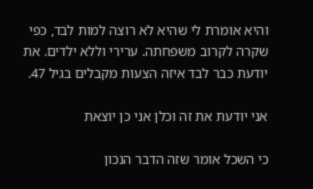והיא אומרת לי שהיא לא רוצה למות לבד, כפי שקרה לקרוב משפחתה. ערירי וללא ילדים. את יודעת כבר לבד איזה הצעות מקבלים בגיל 47.

אני יודעת את זה וכלן אני כן יוצאת

כי השכל אומר שזה הדבר הנכון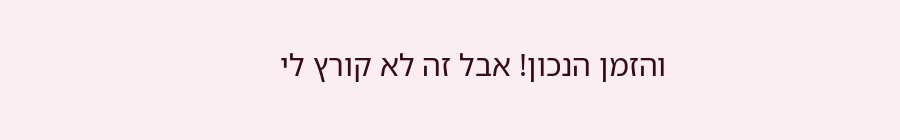והזמן הנכון! אבל זה לא קורץ לי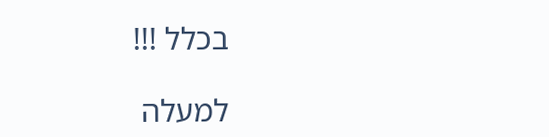בכלל !!!

למעלה